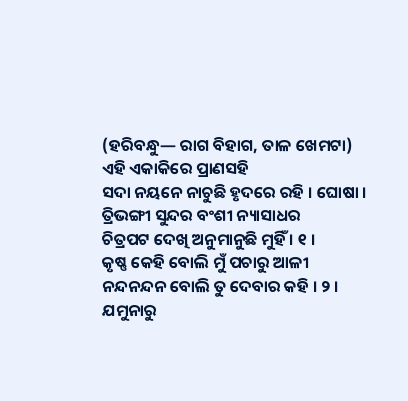(ହରିବନ୍ଧୁ— ରାଗ ବିହାଗ, ତାଳ ଖେମଟା)
ଏହି ଏକାକିରେ ପ୍ରାଣସହି
ସଦା ନୟନେ ନାଚୁଛି ହୃଦରେ ରହି । ଘୋଷା ।
ତ୍ରିଭଙ୍ଗୀ ସୁନ୍ଦର ବଂଶୀ ନ୍ୟାସାଧର
ଚିତ୍ରପଟ ଦେଖି ଅନୁମାନୁଛି ମୁହିଁ । ୧ ।
କୃଷ୍ଣ କେହି ବୋଲି ମୁଁ ପଚାରୁ ଆଳୀ
ନନ୍ଦନନ୍ଦନ ବୋଲି ତୁ ଦେବାର କହି । ୨ ।
ଯମୁନାରୁ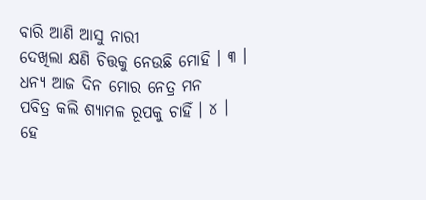ବାରି ଆଣି ଆସୁ ନାରୀ
ଦେଖିଲା କ୍ଷଣି ଚିତ୍ତକୁ ନେଉଛି ମୋହି । ୩ ।
ଧନ୍ୟ ଆଜ ଦିନ ମୋର ନେତ୍ର ମନ
ପବିତ୍ର କଲି ଶ୍ୟାମଳ ରୂପକୁ ଚାହିଁ । ୪ ।
ହେ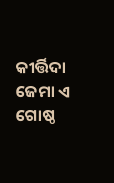କୀର୍ତ୍ତିଦା ଜେମା ଏ ଗୋଷ୍ଠ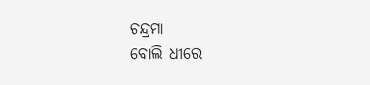ଚନ୍ଦ୍ରମା
ବୋଲି ଧୀରେ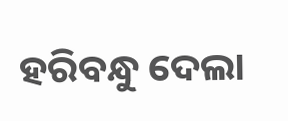ହରିବନ୍ଧୁ ଦେଲା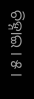ଚିହ୍ନାଇ । ୫ ।